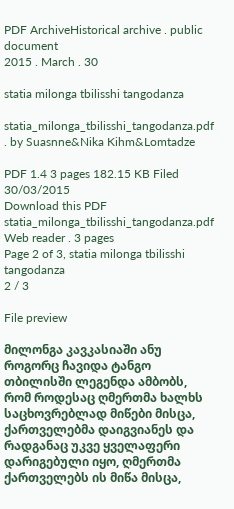PDF ArchiveHistorical archive . public document
2015 . March . 30

statia milonga tbilisshi tangodanza

statia_milonga_tbilisshi_tangodanza.pdf . by Suasnne&Nika Kihm&Lomtadze

PDF 1.4 3 pages 182.15 KB Filed 30/03/2015
Download this PDF
statia_milonga_tbilisshi_tangodanza.pdf
Web reader . 3 pages
Page 2 of 3, statia milonga tbilisshi tangodanza
2 / 3

File preview

მილონგა კავკასიაში ანუ როგორც ჩავიდა ტანგო თბილისში ლეგენდა ამბობს, რომ როდესაც ღმერთმა ხალხს საცხოვრებლად მიწები მისცა, ქართველებმა დაიგვიანეს და რადგანაც უკვე ყველაფერი დარიგებული იყო, ღმერთმა ქართველებს ის მიწა მისცა,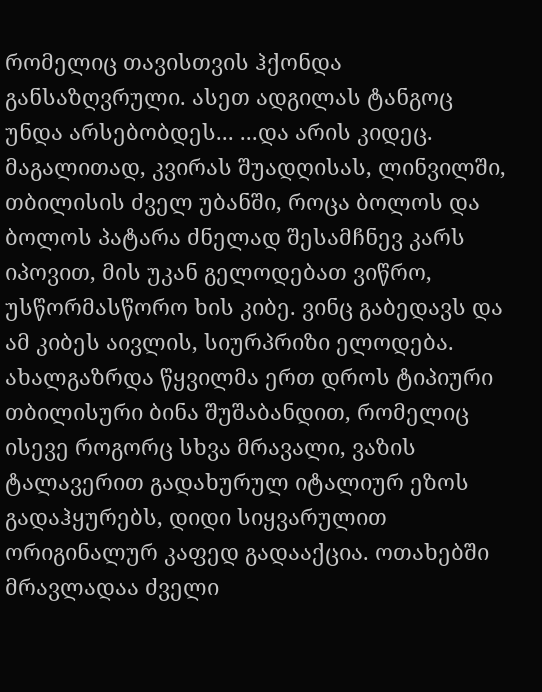რომელიც თავისთვის ჰქონდა განსაზღვრული. ასეთ ადგილას ტანგოც უნდა არსებობდეს... ...და არის კიდეც. მაგალითად, კვირას შუადღისას, ლინვილში, თბილისის ძველ უბანში, როცა ბოლოს და ბოლოს პატარა ძნელად შესამჩნევ კარს იპოვით, მის უკან გელოდებათ ვიწრო, უსწორმასწორო ხის კიბე. ვინც გაბედავს და ამ კიბეს აივლის, სიურპრიზი ელოდება. ახალგაზრდა წყვილმა ერთ დროს ტიპიური თბილისური ბინა შუშაბანდით, რომელიც ისევე როგორც სხვა მრავალი, ვაზის ტალავერით გადახურულ იტალიურ ეზოს გადაჰყურებს, დიდი სიყვარულით ორიგინალურ კაფედ გადააქცია. ოთახებში მრავლადაა ძველი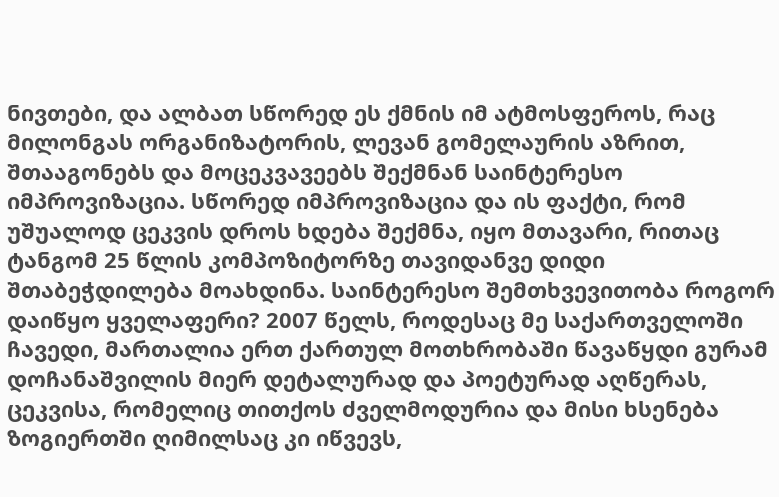ნივთები, და ალბათ სწორედ ეს ქმნის იმ ატმოსფეროს, რაც მილონგას ორგანიზატორის, ლევან გომელაურის აზრით, შთააგონებს და მოცეკვავეებს შექმნან საინტერესო იმპროვიზაცია. სწორედ იმპროვიზაცია და ის ფაქტი, რომ უშუალოდ ცეკვის დროს ხდება შექმნა, იყო მთავარი, რითაც ტანგომ 25 წლის კომპოზიტორზე თავიდანვე დიდი შთაბეჭდილება მოახდინა. საინტერესო შემთხვევითობა როგორ დაიწყო ყველაფერი? 2007 წელს, როდესაც მე საქართველოში ჩავედი, მართალია ერთ ქართულ მოთხრობაში წავაწყდი გურამ დოჩანაშვილის მიერ დეტალურად და პოეტურად აღწერას, ცეკვისა, რომელიც თითქოს ძველმოდურია და მისი ხსენება ზოგიერთში ღიმილსაც კი იწვევს,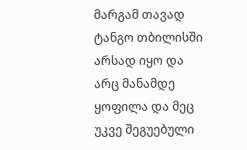მარგამ თავად ტანგო თბილისში არსად იყო და არც მანამდე ყოფილა და მეც უკვე შეგუებული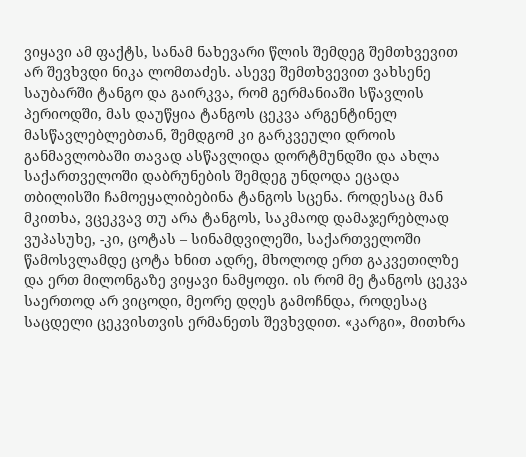ვიყავი ამ ფაქტს, სანამ ნახევარი წლის შემდეგ შემთხვევით არ შევხვდი ნიკა ლომთაძეს. ასევე შემთხვევით ვახსენე საუბარში ტანგო და გაირკვა, რომ გერმანიაში სწავლის პერიოდში, მას დაუწყია ტანგოს ცეკვა არგენტინელ მასწავლებლებთან, შემდგომ კი გარკვეული დროის განმავლობაში თავად ასწავლიდა დორტმუნდში და ახლა საქართველოში დაბრუნების შემდეგ უნდოდა ეცადა თბილისში ჩამოეყალიბებინა ტანგოს სცენა. როდესაც მან მკითხა, ვცეკვავ თუ არა ტანგოს, საკმაოდ დამაჯერებლად ვუპასუხე, -კი, ცოტას – სინამდვილეში, საქართველოში წამოსვლამდე ცოტა ხნით ადრე, მხოლოდ ერთ გაკვეთილზე და ერთ მილონგაზე ვიყავი ნამყოფი. ის რომ მე ტანგოს ცეკვა საერთოდ არ ვიცოდი, მეორე დღეს გამოჩნდა, როდესაც საცდელი ცეკვისთვის ერმანეთს შევხვდით. «კარგი», მითხრა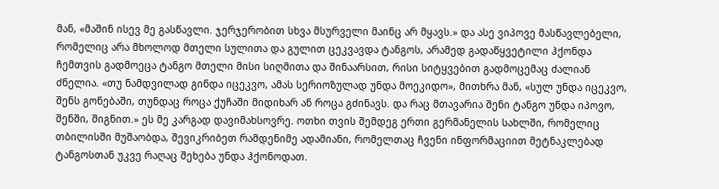მან, «მაშინ ისევ მე გასწავლი. ჯერჯერობით სხვა მსურველი მაინც არ მყავს.» და ასე ვიპოვე მასწავლებელი, რომელიც არა მხოლოდ მთელი სულითა და გულით ცეკვავდა ტანგოს, არამედ გადაწყვეტილი ჰქონდა ჩემთვის გადმოეცა ტანგო მთელი მისი სიღმითა და შინაარსით, რისი სიტყვებით გადმოცემაც ძალიან ძნელია. «თუ ნამდვილად გინდა იცეკვო, ამას სერიოზულად უნდა მოეკიდო», მითხრა მან, «სულ უნდა იცეკვო, შენს გონებაში, თუნდაც როცა ქუჩაში მიდიხარ ან როცა გძინავს. და რაც მთავარია შენი ტანგო უნდა იპოვო, შენში, შიგნით.» ეს მე კარგად დავიმახსოვრე. ოთხი თვის შემდეგ ერთი გერმანელის სახლში, რომელიც თბილისში მუშაობდა, შევიკრიბეთ რამდენიმე ადამიანი, რომელთაც ჩვენი ინფორმაციით მეტნაკლებად ტანგოსთან უკვე რაღაც შეხება უნდა ჰქონოდათ.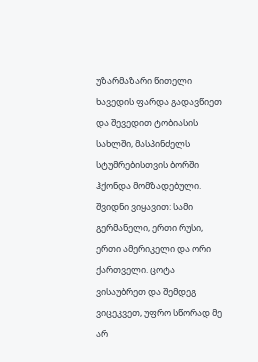უზარმაზარი წითელი ხავედის ფარდა გადავწიეთ და შევედით ტობიასის სახლში, მასპინძელს სტუმრებისთვის ბორში ჰქონდა მომზადებული. შვიდნი ვიყავით: სამი გერმანელი, ერთი რუსი, ერთი ამერიკელი და ორი ქართველი. ცოტა ვისაუბრეთ და შემდეგ ვიცეკვეთ, უფრო სწორად მე არ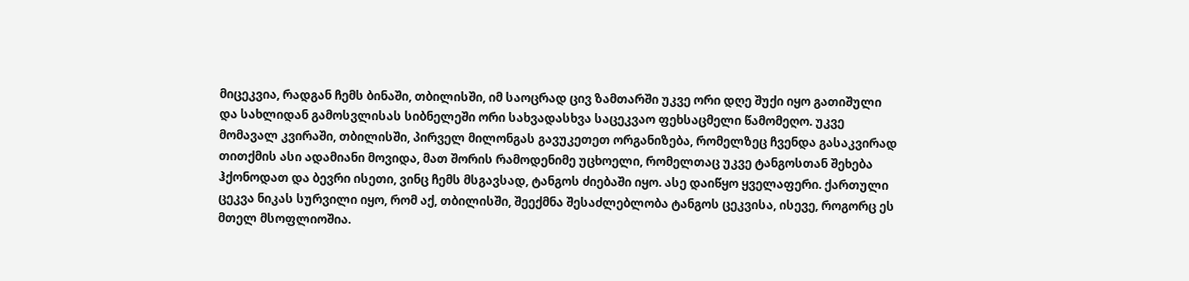მიცეკვია, რადგან ჩემს ბინაში, თბილისში, იმ საოცრად ცივ ზამთარში უკვე ორი დღე შუქი იყო გათიშული და სახლიდან გამოსვლისას სიბნელეში ორი სახვადასხვა საცეკვაო ფეხსაცმელი წამომეღო. უკვე მომავალ კვირაში, თბილისში, პირველ მილონგას გავუკეთეთ ორგანიზება, რომელზეც ჩვენდა გასაკვირად თითქმის ასი ადამიანი მოვიდა, მათ შორის რამოდენიმე უცხოელი, რომელთაც უკვე ტანგოსთან შეხება ჰქონოდათ და ბევრი ისეთი, ვინც ჩემს მსგავსად, ტანგოს ძიებაში იყო. ასე დაიწყო ყველაფერი. ქართული ცეკვა ნიკას სურვილი იყო, რომ აქ, თბილისში, შეექმნა შესაძლებლობა ტანგოს ცეკვისა, ისევე, როგორც ეს მთელ მსოფლიოშია.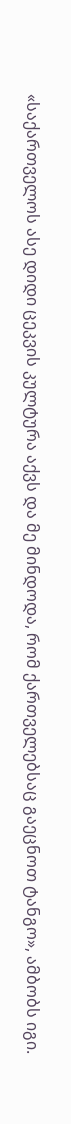«საქართველოს ასე დიდი ცეკვის კულტურა აქვს და მე მინდოდა, რომ ქართველებსაც გაეცნოთ ტანგო», ამბობს იგი.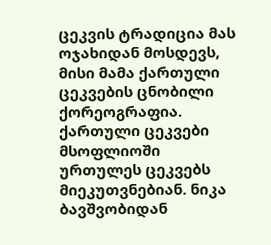ცეკვის ტრადიცია მას ოჯახიდან მოსდევს, მისი მამა ქართული ცეკვების ცნობილი ქორეოგრაფია. ქართული ცეკვები მსოფლიოში ურთულეს ცეკვებს მიეკუთვნებიან. ნიკა ბავშვობიდან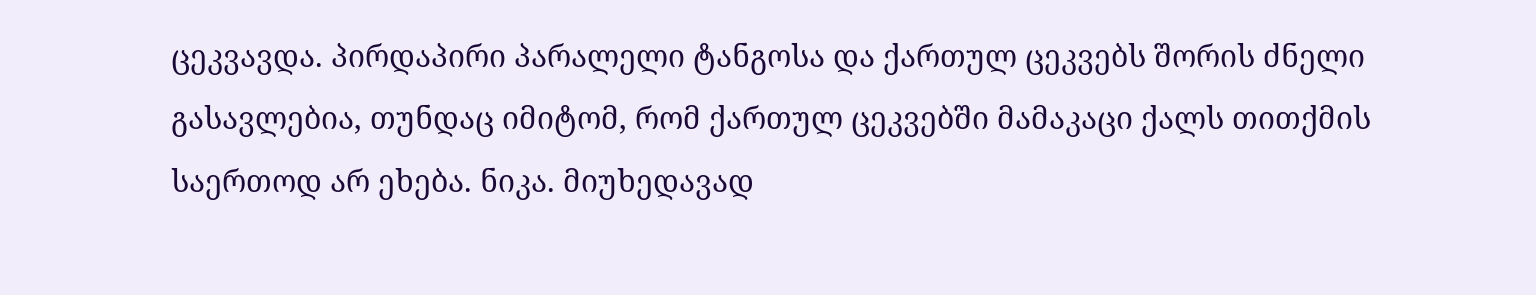ცეკვავდა. პირდაპირი პარალელი ტანგოსა და ქართულ ცეკვებს შორის ძნელი გასავლებია, თუნდაც იმიტომ, რომ ქართულ ცეკვებში მამაკაცი ქალს თითქმის საერთოდ არ ეხება. ნიკა. მიუხედავად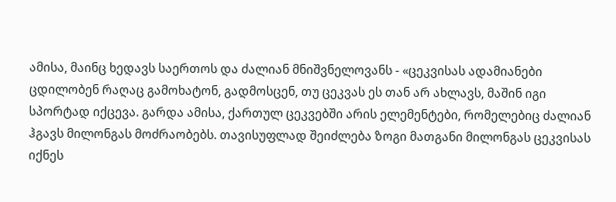ამისა, მაინც ხედავს საერთოს და ძალიან მნიშვნელოვანს - «ცეკვისას ადამიანები ცდილობენ რაღაც გამოხატონ, გადმოსცენ, თუ ცეკვას ეს თან არ ახლავს, მაშინ იგი სპორტად იქცევა. გარდა ამისა, ქართულ ცეკვებში არის ელემენტები, რომელებიც ძალიან ჰგავს მილონგას მოძრაობებს. თავისუფლად შეიძლება ზოგი მათგანი მილონგას ცეკვისას იქნეს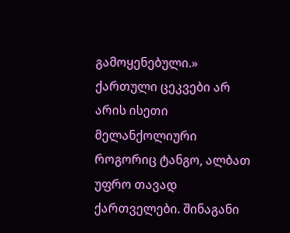გამოყენებული.» ქართული ცეკვები არ არის ისეთი მელანქოლიური როგორიც ტანგო, ალბათ უფრო თავად ქართველები. შინაგანი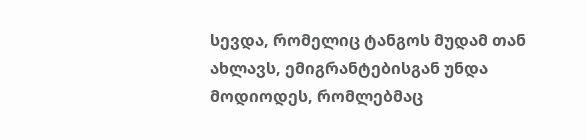სევდა, რომელიც ტანგოს მუდამ თან ახლავს, ემიგრანტებისგან უნდა მოდიოდეს, რომლებმაც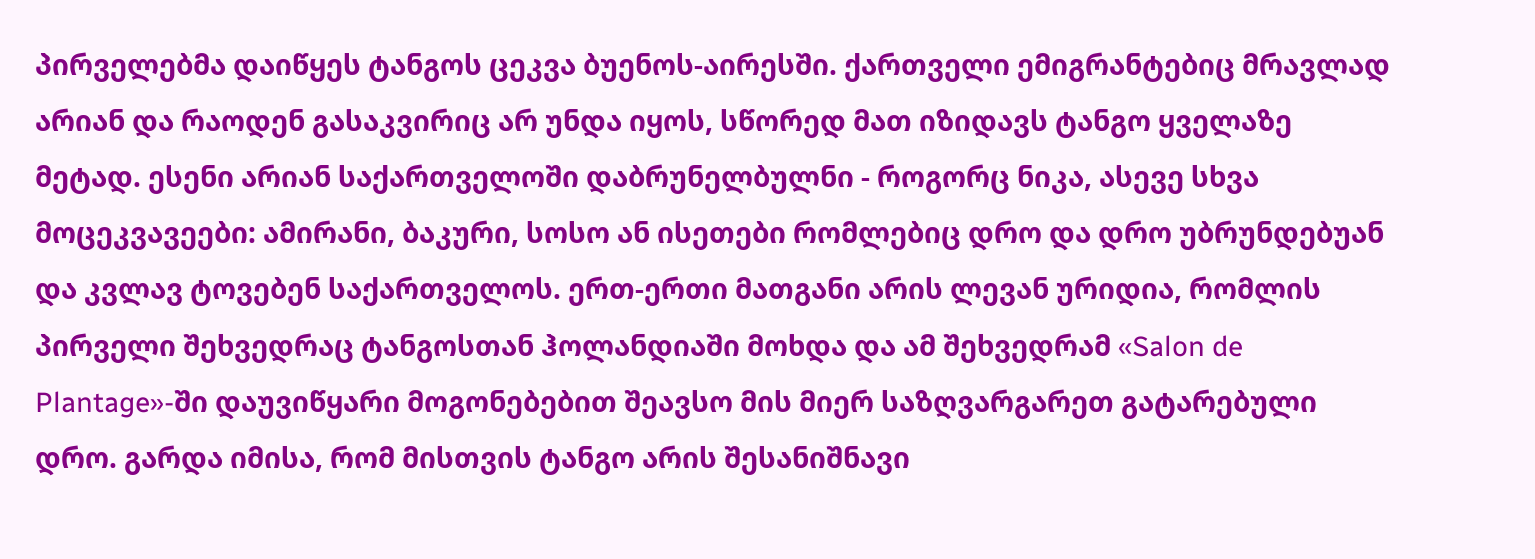პირველებმა დაიწყეს ტანგოს ცეკვა ბუენოს-აირესში. ქართველი ემიგრანტებიც მრავლად არიან და რაოდენ გასაკვირიც არ უნდა იყოს, სწორედ მათ იზიდავს ტანგო ყველაზე მეტად. ესენი არიან საქართველოში დაბრუნელბულნი - როგორც ნიკა, ასევე სხვა მოცეკვავეები: ამირანი, ბაკური, სოსო ან ისეთები რომლებიც დრო და დრო უბრუნდებუან და კვლავ ტოვებენ საქართველოს. ერთ-ერთი მათგანი არის ლევან ურიდია, რომლის პირველი შეხვედრაც ტანგოსთან ჰოლანდიაში მოხდა და ამ შეხვედრამ «Salon de Plantage»-ში დაუვიწყარი მოგონებებით შეავსო მის მიერ საზღვარგარეთ გატარებული დრო. გარდა იმისა, რომ მისთვის ტანგო არის შესანიშნავი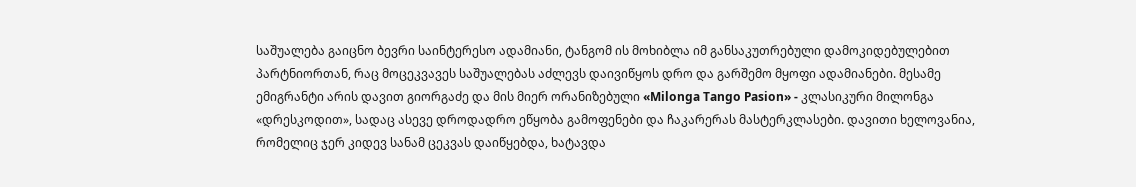საშუალება გაიცნო ბევრი საინტერესო ადამიანი, ტანგომ ის მოხიბლა იმ განსაკუთრებული დამოკიდებულებით პარტნიორთან, რაც მოცეკვავეს საშუალებას აძლევს დაივიწყოს დრო და გარშემო მყოფი ადამიანები. მესამე ემიგრანტი არის დავით გიორგაძე და მის მიერ ორანიზებული «Milonga Tango Pasion» - კლასიკური მილონგა «დრესკოდით», სადაც ასევე დროდადრო ეწყობა გამოფენები და ჩაკარერას მასტერკლასები. დავითი ხელოვანია, რომელიც ჯერ კიდევ სანამ ცეკვას დაიწყებდა, ხატავდა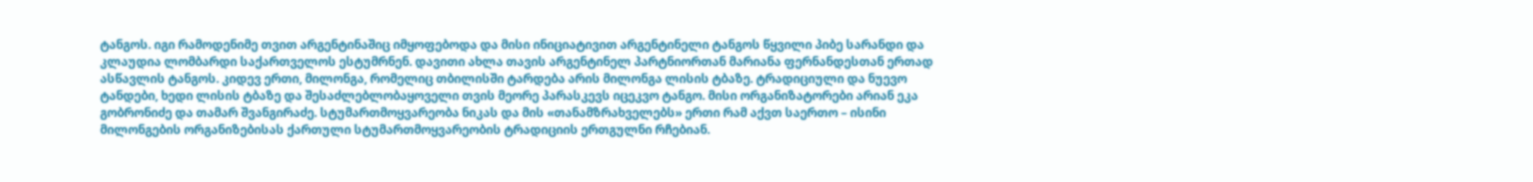ტანგოს. იგი რამოდენიმე თვით არგენტინაშიც იმყოფებოდა და მისი ინიციატივით არგენტინელი ტანგოს წყვილი პიბე სარანდი და კლაუდია ლომბარდი საქართველოს ესტუმრნენ. დავითი ახლა თავის არგენტინელ პარტნიორთან მარიანა ფერნანდესთან ერთად ასწავლის ტანგოს. კიდევ ერთი, მილონგა, რომელიც თბილისში ტარდება არის მილონგა ლისის ტბაზე. ტრადიციული და ნუევო ტანდები, ხედი ლისის ტბაზე და შესაძლებლობაყოველი თვის მეორე პარასკევს იცეკვო ტანგო. მისი ორგანიზატორები არიან ეკა გობრონიძე და თამარ შვანგირაძე. სტუმართმოყვარეობა ნიკას და მის «თანამზრახველებს» ერთი რამ აქვთ საერთო – ისინი მილონგების ორგანიზებისას ქართული სტუმართმოყვარეობის ტრადიციის ერთგულნი რჩებიან.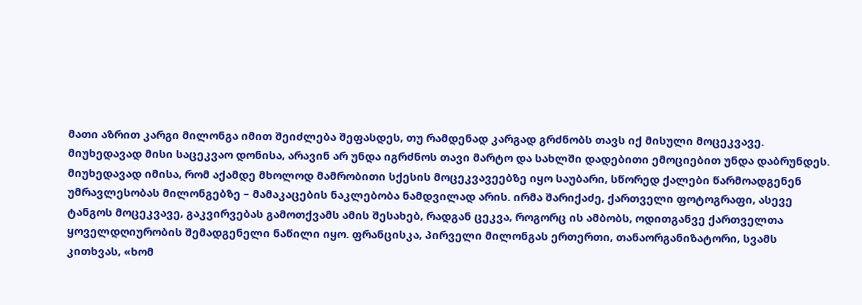მათი აზრით კარგი მილონგა იმით შეიძლება შეფასდეს, თუ რამდენად კარგად გრძნობს თავს იქ მისული მოცეკვავე. მიუხედავად მისი საცეკვაო დონისა, არავინ არ უნდა იგრძნოს თავი მარტო და სახლში დადებითი ემოციებით უნდა დაბრუნდეს. მიუხედავად იმისა, რომ აქამდე მხოლოდ მამრობითი სქესის მოცეკვავეებზე იყო საუბარი, სწორედ ქალები წარმოადგენენ უმრავლესობას მილონგებზე – მამაკაცების ნაკლებობა ნამდვილად არის. ირმა შარიქაძე, ქართველი ფოტოგრაფი, ასევე ტანგოს მოცეკვავე, გაკვირვებას გამოთქვამს ამის შესახებ, რადგან ცეკვა, როგორც ის ამბობს, ოდითგანვე ქართველთა ყოველდღიურობის შემადგენელი ნაწილი იყო. ფრანცისკა, პირველი მილონგას ერთერთი, თანაორგანიზატორი, სვამს კითხვას, «ხომ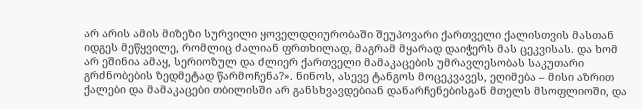არ არის ამის მიზეზი სურვილი ყოველდღიურობაში შეუპოვარი ქართველი ქალისთვის მასთან იდგეს მეწყვილე, რომლიც ძალიან ფრთხილად, მაგრამ მყარად დაიჭერს მას ცეკვისას. და ხომ არ ეშინია ამაყ, სერიოზულ და ძლიერ ქართველი მამაკაცების უმრავლესობას საკუთარი გრძნობების ზედმეტად წარმოჩენა?». ნინოს, ასევე ტანგოს მოცეკვავეს, ეღიმება – მისი აზრით ქალები და მამაკაცები თბილისში არ განსხვავდებიან დანარჩენებისგან მთელს მსოფლიოში, და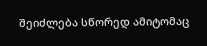შეიძლება სწორედ ამიტომაც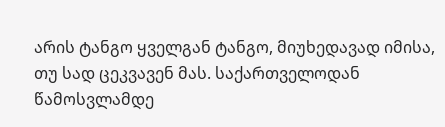არის ტანგო ყველგან ტანგო, მიუხედავად იმისა, თუ სად ცეკვავენ მას. საქართველოდან წამოსვლამდე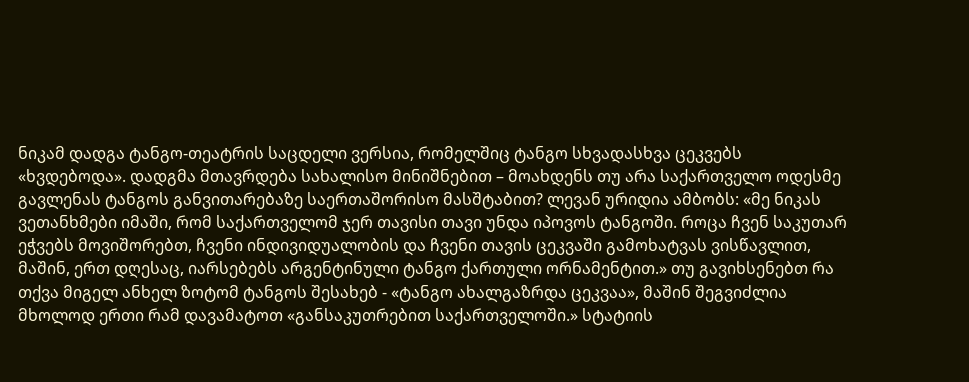ნიკამ დადგა ტანგო-თეატრის საცდელი ვერსია, რომელშიც ტანგო სხვადასხვა ცეკვებს «ხვდებოდა». დადგმა მთავრდება სახალისო მინიშნებით – მოახდენს თუ არა საქართველო ოდესმე გავლენას ტანგოს განვითარებაზე საერთაშორისო მასშტაბით? ლევან ურიდია ამბობს: «მე ნიკას ვეთანხმები იმაში, რომ საქართველომ ჯერ თავისი თავი უნდა იპოვოს ტანგოში. როცა ჩვენ საკუთარ ეჭვებს მოვიშორებთ, ჩვენი ინდივიდუალობის და ჩვენი თავის ცეკვაში გამოხატვას ვისწავლით, მაშინ, ერთ დღესაც, იარსებებს არგენტინული ტანგო ქართული ორნამენტით.» თუ გავიხსენებთ რა თქვა მიგელ ანხელ ზოტომ ტანგოს შესახებ - «ტანგო ახალგაზრდა ცეკვაა», მაშინ შეგვიძლია მხოლოდ ერთი რამ დავამატოთ «განსაკუთრებით საქართველოში.» სტატიის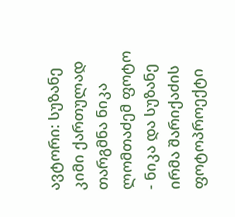ავტორი: სუზანე კიმი ქართულად თარგმნა ნიკა ლომთაძემ ფოტო - ნიკა და სუზანე ირმა შარიქაძის ფოტოპროექტი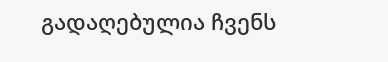გადაღებულია ჩვენს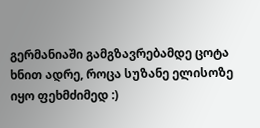გერმანიაში გამგზავრებამდე ცოტა ხნით ადრე, როცა სუზანე ელისოზე იყო ფეხმძიმედ :)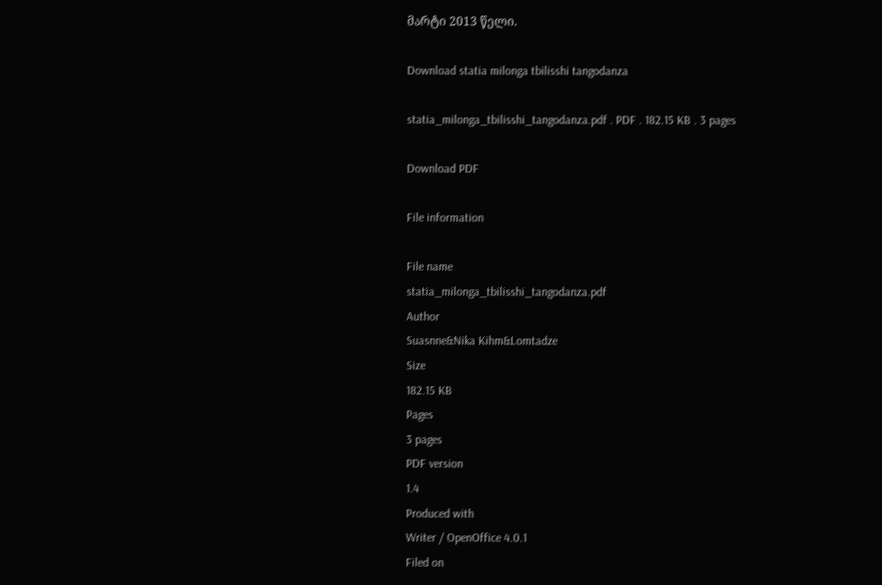მარტი 2013 წელი.

Download statia milonga tbilisshi tangodanza

statia_milonga_tbilisshi_tangodanza.pdf . PDF . 182.15 KB . 3 pages

Download PDF

File information

File name
statia_milonga_tbilisshi_tangodanza.pdf
Author
Suasnne&Nika Kihm&Lomtadze
Size
182.15 KB
Pages
3 pages
PDF version
1.4
Produced with
Writer / OpenOffice 4.0.1
Filed on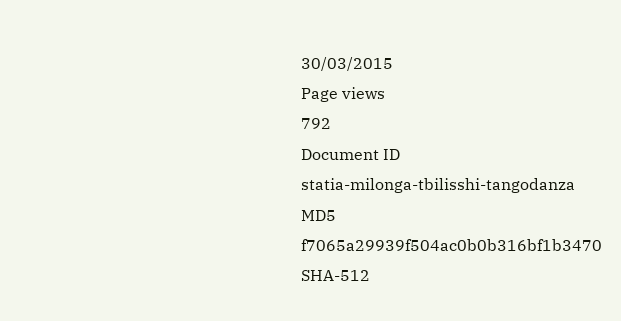30/03/2015
Page views
792
Document ID
statia-milonga-tbilisshi-tangodanza
MD5
f7065a29939f504ac0b0b316bf1b3470
SHA-512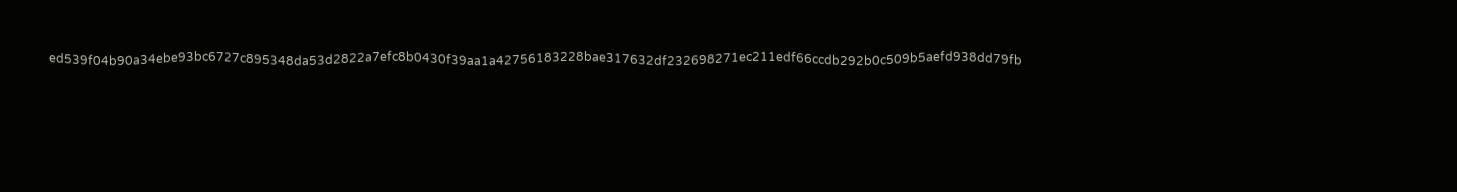ed539f04b90a34ebe93bc6727c895348da53d2822a7efc8b0430f39aa1a42756183228bae317632df232698271ec211edf66ccdb292b0c509b5aefd938dd79fb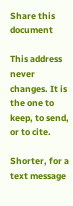Share this document

This address never changes. It is the one to keep, to send, or to cite.

Shorter, for a text message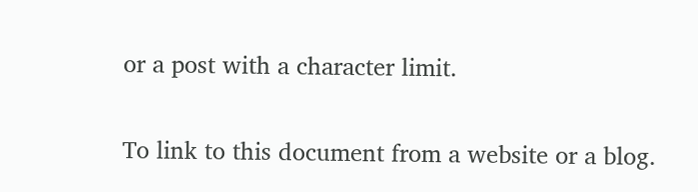or a post with a character limit.

To link to this document from a website or a blog.